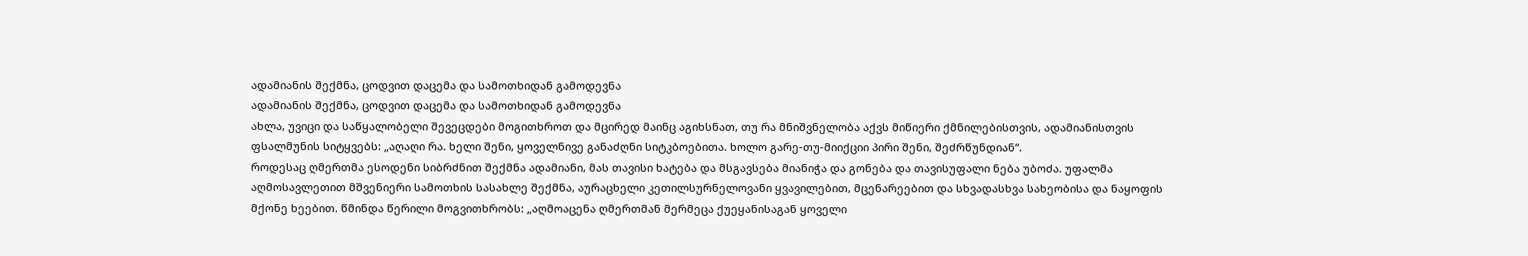ადამიანის შექმნა, ცოდვით დაცემა და სამოთხიდან გამოდევნა
ადამიანის შექმნა, ცოდვით დაცემა და სამოთხიდან გამოდევნა
ახლა, უვიცი და საწყალობელი შევეცდები მოგითხროთ და მცირედ მაინც აგიხსნათ, თუ რა მნიშვნელობა აქვს მიწიერი ქმნილებისთვის, ადამიანისთვის ფსალმუნის სიტყვებს: „აღაღი რა. ხელი შენი, ყოველნივე განაძღნი სიტკბოებითა. ხოლო გარე-თუ-მიიქციი პირი შენი, შეძრწუნდიან“.
როდესაც ღმერთმა ესოდენი სიბრძნით შექმნა ადამიანი, მას თავისი ხატება და მსგავსება მიანიჭა და გონება და თავისუფალი ნება უბოძა. უფალმა აღმოსავლეთით მშვენიერი სამოთხის სასახლე შექმნა, აურაცხელი კეთილსურნელოვანი ყვავილებით, მცენარეებით და სხვადასხვა სახეობისა და ნაყოფის მქონე ხეებით. წმინდა წერილი მოგვითხრობს: „აღმოაცენა ღმერთმან მერმეცა ქუეყანისაგან ყოველი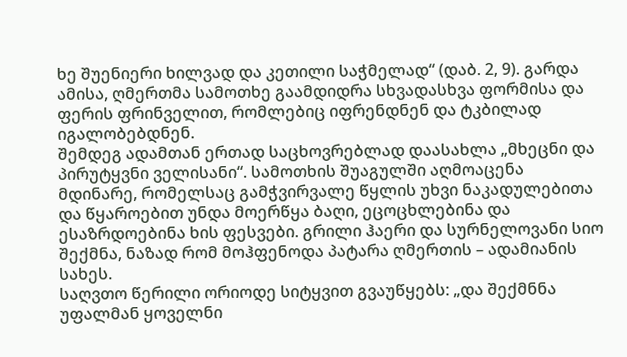ხე შუენიერი ხილვად და კეთილი საჭმელად“ (დაბ. 2, 9). გარდა ამისა, ღმერთმა სამოთხე გაამდიდრა სხვადასხვა ფორმისა და ფერის ფრინველით, რომლებიც იფრენდნენ და ტკბილად იგალობებდნენ.
შემდეგ ადამთან ერთად საცხოვრებლად დაასახლა „მხეცნი და პირუტყვნი ველისანი“. სამოთხის შუაგულში აღმოაცენა მდინარე, რომელსაც გამჭვირვალე წყლის უხვი ნაკადულებითა და წყაროებით უნდა მოერწყა ბაღი, ეცოცხლებინა და ესაზრდოებინა ხის ფესვები. გრილი ჰაერი და სურნელოვანი სიო შექმნა, ნაზად რომ მოჰფენოდა პატარა ღმერთის – ადამიანის სახეს.
საღვთო წერილი ორიოდე სიტყვით გვაუწყებს: „და შექმნნა უფალმან ყოველნი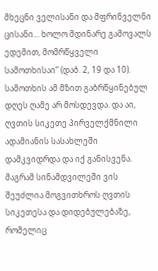მხეცნი ველისანი და მფრინველნი ცისანი... ხოლო მდინარე გამოვალს ედემით, მომრწყველი სამოთხისაი“ (დაბ. 2, 19 და 10). სამოთხის ამ მზით გაბრწყინებულ დღეს ღამე არ მოსდევდა. და აი, ღვთის სიკეთე პირველქმნილი ადამიანის სასახლეში დამკვიდრდა და იქ განისვენა. მაგრამ სინამდვილეში ვის შეუძლია მოგვითხროს ღვთის სიკეთესა და დიდებულებაზე, რომელიც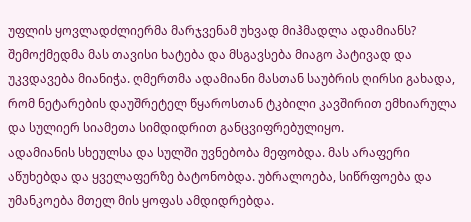უფლის ყოვლადძლიერმა მარჯვენამ უხვად მიჰმადლა ადამიანს? შემოქმედმა მას თავისი ხატება და მსგავსება მიაგო პატივად და უკვდავება მიანიჭა. ღმერთმა ადამიანი მასთან საუბრის ღირსი გახადა, რომ ნეტარების დაუშრეტელ წყაროსთან ტკბილი კავშირით ემხიარულა და სულიერ სიამეთა სიმდიდრით განცვიფრებულიყო.
ადამიანის სხეულსა და სულში უვნებობა მეფობდა. მას არაფერი აწუხებდა და ყველაფერზე ბატონობდა. უბრალოება, სიწრფოება და უმანკოება მთელ მის ყოფას ამდიდრებდა.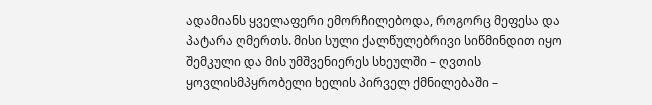ადამიანს ყველაფერი ემორჩილებოდა, როგორც მეფესა და პატარა ღმერთს. მისი სული ქალწულებრივი სიწმინდით იყო შემკული და მის უმშვენიერეს სხეულში – ღვთის ყოვლისმპყრობელი ხელის პირველ ქმნილებაში –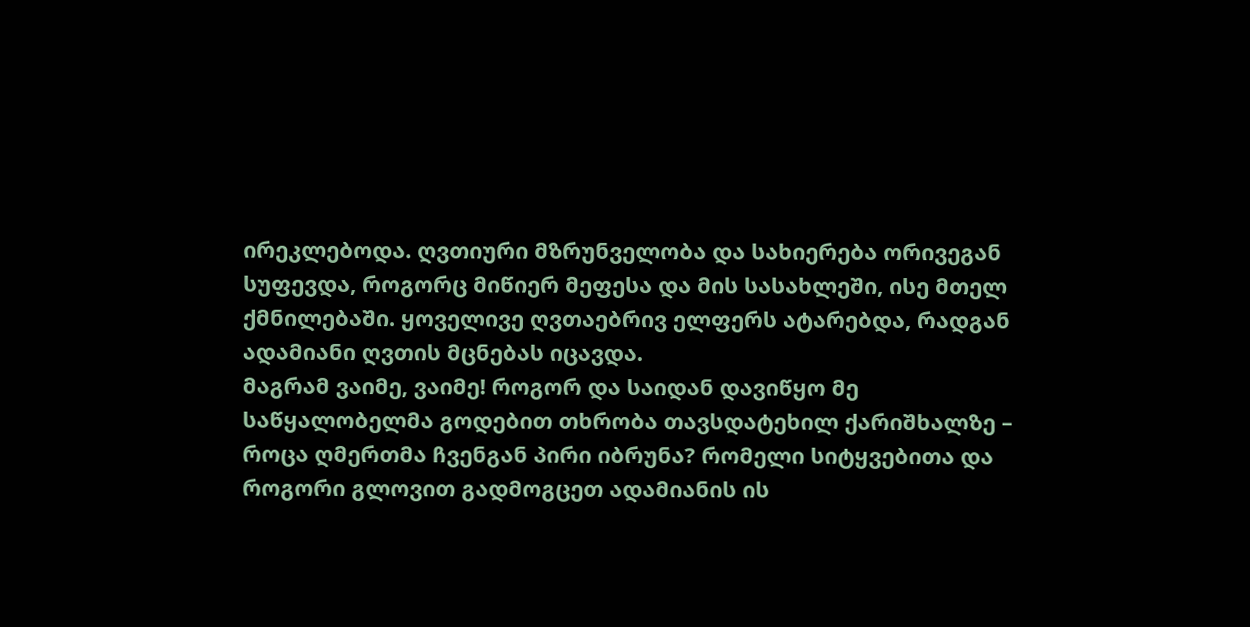ირეკლებოდა. ღვთიური მზრუნველობა და სახიერება ორივეგან სუფევდა, როგორც მიწიერ მეფესა და მის სასახლეში, ისე მთელ ქმნილებაში. ყოველივე ღვთაებრივ ელფერს ატარებდა, რადგან ადამიანი ღვთის მცნებას იცავდა.
მაგრამ ვაიმე, ვაიმე! როგორ და საიდან დავიწყო მე საწყალობელმა გოდებით თხრობა თავსდატეხილ ქარიშხალზე – როცა ღმერთმა ჩვენგან პირი იბრუნა? რომელი სიტყვებითა და როგორი გლოვით გადმოგცეთ ადამიანის ის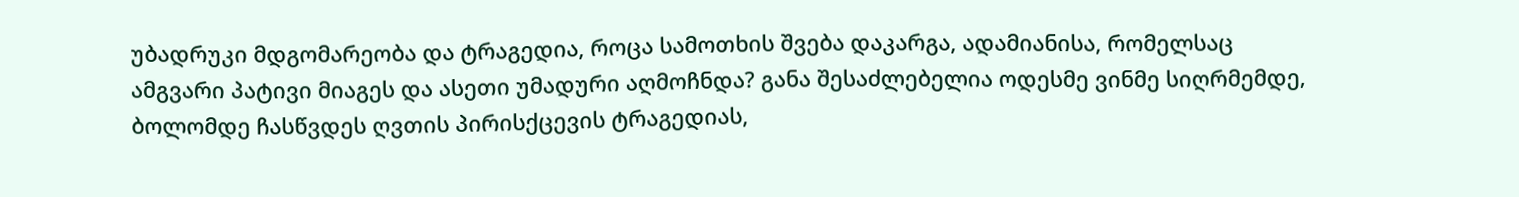უბადრუკი მდგომარეობა და ტრაგედია, როცა სამოთხის შვება დაკარგა, ადამიანისა, რომელსაც ამგვარი პატივი მიაგეს და ასეთი უმადური აღმოჩნდა? განა შესაძლებელია ოდესმე ვინმე სიღრმემდე, ბოლომდე ჩასწვდეს ღვთის პირისქცევის ტრაგედიას,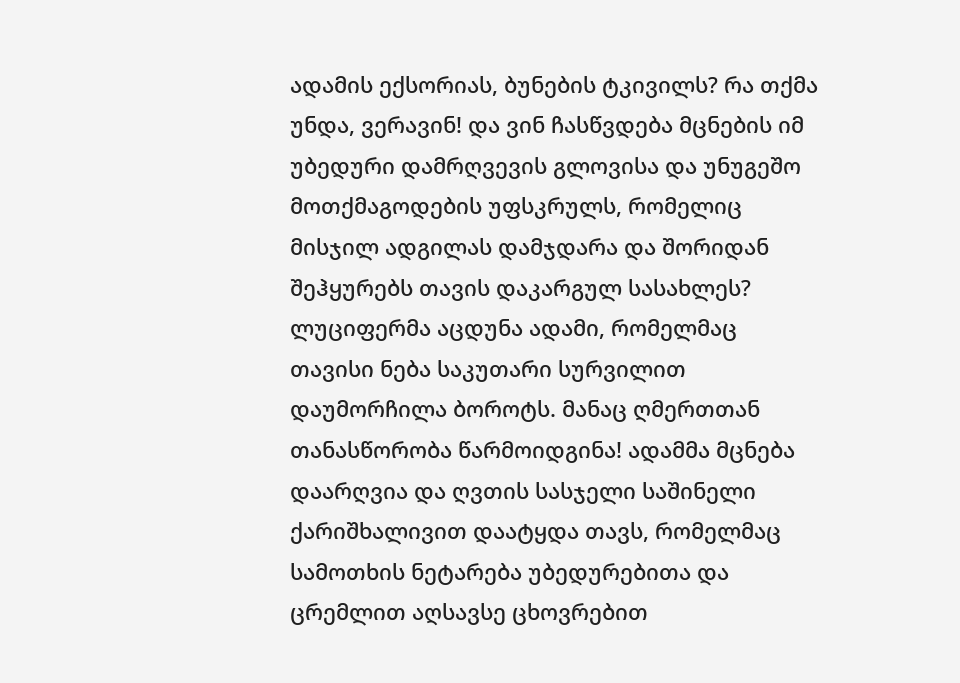ადამის ექსორიას, ბუნების ტკივილს? რა თქმა უნდა, ვერავინ! და ვინ ჩასწვდება მცნების იმ უბედური დამრღვევის გლოვისა და უნუგეშო მოთქმაგოდების უფსკრულს, რომელიც მისჯილ ადგილას დამჯდარა და შორიდან შეჰყურებს თავის დაკარგულ სასახლეს? ლუციფერმა აცდუნა ადამი, რომელმაც თავისი ნება საკუთარი სურვილით დაუმორჩილა ბოროტს. მანაც ღმერთთან თანასწორობა წარმოიდგინა! ადამმა მცნება დაარღვია და ღვთის სასჯელი საშინელი ქარიშხალივით დაატყდა თავს, რომელმაც სამოთხის ნეტარება უბედურებითა და ცრემლით აღსავსე ცხოვრებით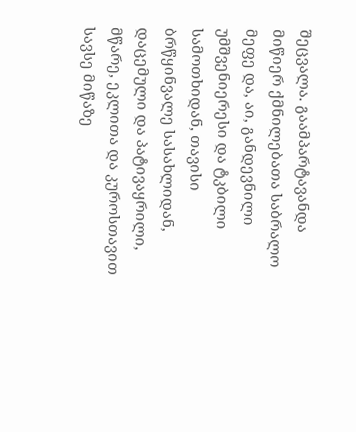შეცვალა. გაამპარტავანდა მიწიერ ქმნილებათა საბრალო მეფე და, აი, განდევნილი უმშვენიერესი და ტკბილი სამოთხიდან, თავისი ბრწყინვალე სასახლიდან, დაცემული და პატივაყრილი, მწარე, ეკლითა და კუროსთავით სავსე მიწაზე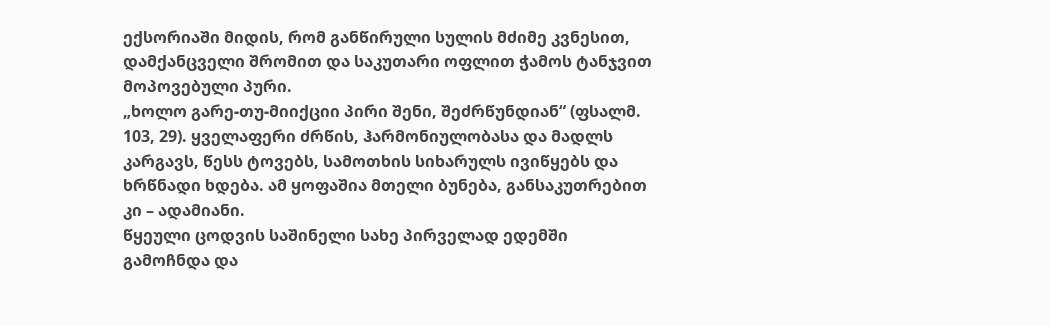ექსორიაში მიდის, რომ განწირული სულის მძიმე კვნესით, დამქანცველი შრომით და საკუთარი ოფლით ჭამოს ტანჯვით მოპოვებული პური.
„ხოლო გარე-თუ-მიიქციი პირი შენი, შეძრწუნდიან“ (ფსალმ. 103, 29). ყველაფერი ძრწის, ჰარმონიულობასა და მადლს კარგავს, წესს ტოვებს, სამოთხის სიხარულს ივიწყებს და ხრწნადი ხდება. ამ ყოფაშია მთელი ბუნება, განსაკუთრებით კი – ადამიანი.
წყეული ცოდვის საშინელი სახე პირველად ედემში გამოჩნდა და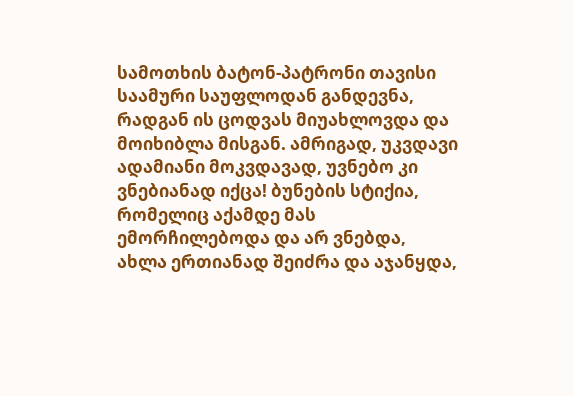სამოთხის ბატონ-პატრონი თავისი საამური საუფლოდან განდევნა, რადგან ის ცოდვას მიუახლოვდა და მოიხიბლა მისგან. ამრიგად, უკვდავი ადამიანი მოკვდავად, უვნებო კი ვნებიანად იქცა! ბუნების სტიქია, რომელიც აქამდე მას ემორჩილებოდა და არ ვნებდა, ახლა ერთიანად შეიძრა და აჯანყდა,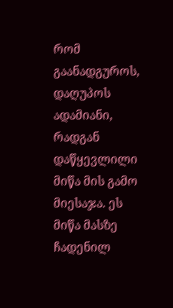რომ გაანადგუროს, დაღუპოს ადამიანი, რადგან დაწყევლილი მიწა მის გამო მიესაჯა. ეს მიწა მასზე ჩადენილ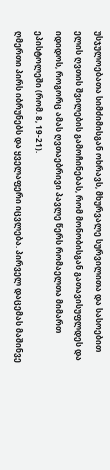უსჯულოებათა სიმძიმისგან ოხრავს, მხურვალე სურვილითა და სასოებით ელის ღვთის შვილების გამოჩინებას, რომ მონობისგან გათავისუფლდეს და იდიდოს, როგორც ამას ღვთაებრივი პავლე წერს რომაელთა მიმართ ეპისტოლეში (რომ. 8, 19-21).
ღმერთი პირს იბრუნებს და ყველაფერი იცვლება. პირველ დაცემას მაშინვე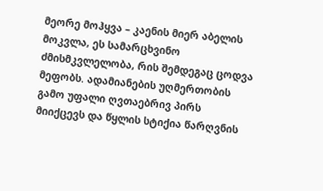მეორე მოჰყვა – კაენის მიერ აბელის მოკვლა, ეს სამარცხვინო ძმისმკვლელობა, რის შემდეგაც ცოდვა მეფობს. ადამიანების უღმერთობის გამო უფალი ღვთაებრივ პირს მიიქცევს და წყლის სტიქია წარღვნის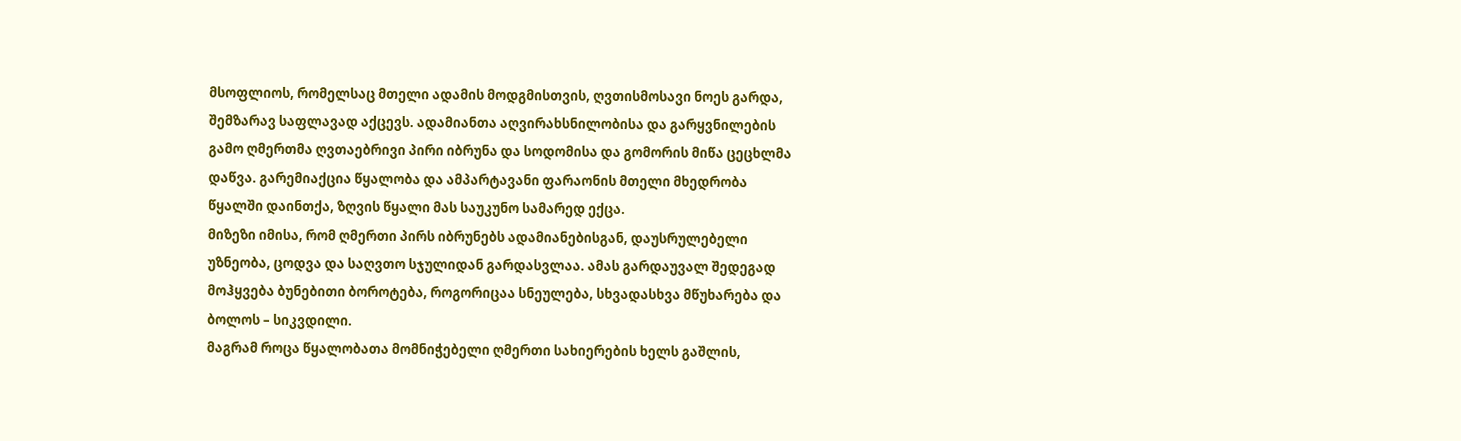მსოფლიოს, რომელსაც მთელი ადამის მოდგმისთვის, ღვთისმოსავი ნოეს გარდა, შემზარავ საფლავად აქცევს. ადამიანთა აღვირახსნილობისა და გარყვნილების გამო ღმერთმა ღვთაებრივი პირი იბრუნა და სოდომისა და გომორის მიწა ცეცხლმა დაწვა. გარემიაქცია წყალობა და ამპარტავანი ფარაონის მთელი მხედრობა წყალში დაინთქა, ზღვის წყალი მას საუკუნო სამარედ ექცა.
მიზეზი იმისა, რომ ღმერთი პირს იბრუნებს ადამიანებისგან, დაუსრულებელი უზნეობა, ცოდვა და საღვთო სჯულიდან გარდასვლაა. ამას გარდაუვალ შედეგად მოჰყვება ბუნებითი ბოროტება, როგორიცაა სნეულება, სხვადასხვა მწუხარება და ბოლოს – სიკვდილი.
მაგრამ როცა წყალობათა მომნიჭებელი ღმერთი სახიერების ხელს გაშლის,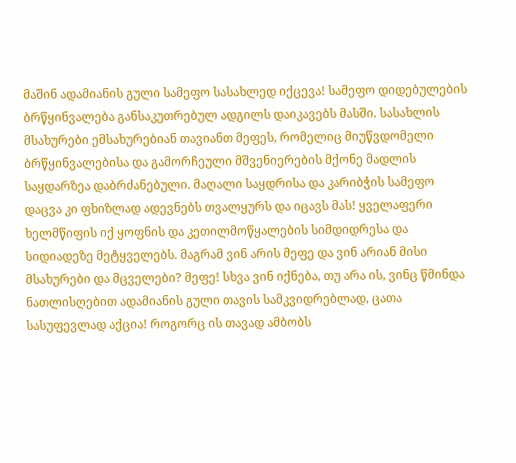მაშინ ადამიანის გული სამეფო სასახლედ იქცევა! სამეფო დიდებულების ბრწყინვალება განსაკუთრებულ ადგილს დაიკავებს მასში. სასახლის მსახურები ემსახურებიან თავიანთ მეფეს, რომელიც მიუწვდომელი ბრწყინვალებისა და გამორჩეული მშვენიერების მქონე მადლის საყდარზეა დაბრძანებული. მაღალი საყდრისა და კარიბჭის სამეფო დაცვა კი ფხიზლად ადევნებს თვალყურს და იცავს მას! ყველაფერი ხელმწიფის იქ ყოფნის და კეთილმოწყალების სიმდიდრესა და სიდიადეზე მეტყველებს. მაგრამ ვინ არის მეფე და ვინ არიან მისი მსახურები და მცველები? მეფე! სხვა ვინ იქნება, თუ არა ის, ვინც წმინდა ნათლისღებით ადამიანის გული თავის სამკვიდრებლად, ცათა სასუფევლად აქცია! როგორც ის თავად ამბობს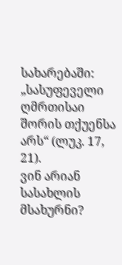სახარებაში: „სასუფეველი ღმრთისაი შორის თქუენსა არს“ (ლუკ. 17, 21).
ვინ არიან სასახლის მსახურნი?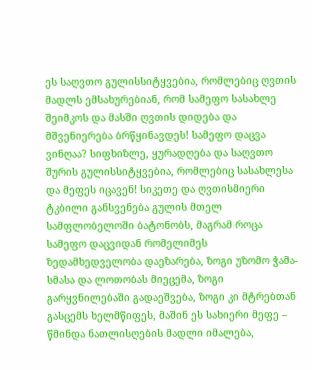ეს საღვთო გულისსიტყვებია, რომლებიც ღვთის მადლს ემსახურებიან, რომ სამეფო სასახლე შეიმკოს და მასში ღვთის დიდება და მშვენიერება ბრწყინავდეს! სამეფო დაცვა ვინღაა? სიფხიზლე, ყურადღება და საღვთო შურის გულისსიტყვებია, რომლებიც სასახლესა და მეფეს იცავენ! სიკეთე და ღვთისმიერი ტკბილი განსვენება გულის მთელ სამფლობელოში ბატონობს, მაგრამ როცა სამეფო დაცვიდან რომელიმეს ზედამხედველობა დაეზარება, ზოგი უზომო ჭამა-სმასა და ლოთობას მიეცემა, ზოგი გარყვნილებაში გადაეშვება, ზოგი კი მტრებთან გასცემს ხელმწიფეს, მაშინ ეს სახიერი მეფე – წმინდა ნათლისღების მადლი იმალება,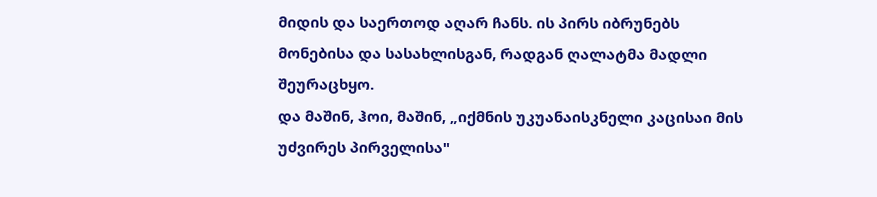მიდის და საერთოდ აღარ ჩანს. ის პირს იბრუნებს მონებისა და სასახლისგან, რადგან ღალატმა მადლი შეურაცხყო.
და მაშინ, ჰოი, მაშინ, „იქმნის უკუანაისკნელი კაცისაი მის უძვირეს პირველისა"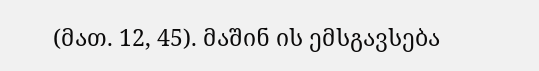(მათ. 12, 45). მაშინ ის ემსგავსება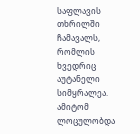საფლავის თხრილში ჩამავალს, რომლის ხვედრიც აუტანელი სიმყრალეა. ამიტომ ლოცულობდა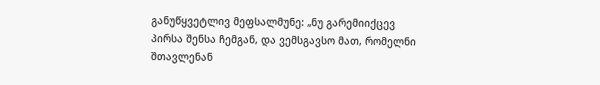განუწყვეტლივ მეფსალმუნე: „ნუ გარემიიქცევ პირსა შენსა ჩემგან, და ვემსგავსო მათ, რომელნი შთავლენან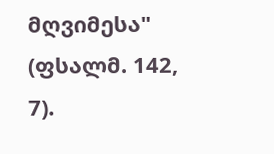მღვიმესა" (ფსალმ. 142, 7).